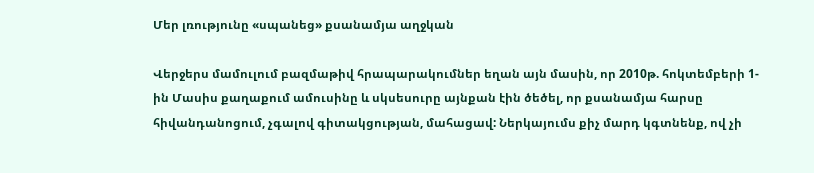Մեր լռությունը «սպանեց» քսանամյա աղջկան

Վերջերս մամուլում բազմաթիվ հրապարակումներ եղան այն մասին, որ 2010թ. հոկտեմբերի 1-ին Մասիս քաղաքում ամուսինը և սկսեսուրը այնքան էին ծեծել, որ քսանամյա հարսը հիվանդանոցում, չգալով գիտակցության, մահացավ: Ներկայումս քիչ մարդ կգտնենք, ով չի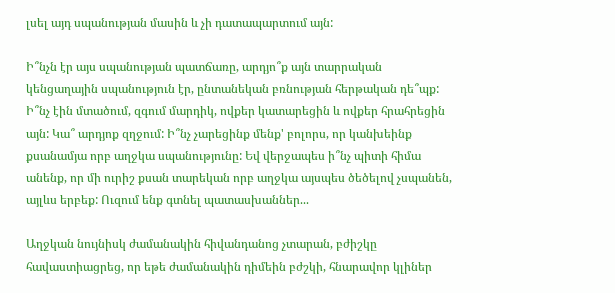լսել այդ սպանության մասին և չի դատապարտում այն:

Ի՞նչն էր այս սպանության պատճառը, արդյո՞ք այն տարրական կենցաղային սպանություն էր, ընտանեկան բռնության հերթական դե՞պք: Ի՞նչ էին մտածում, զգում մարդիկ, ովքեր կատարեցին և ովքեր հրահրեցին այն: Կա՞ արդյոք զղջում: Ի՞նչ չարեցինք մենք' բոլորս, որ կանխեինք քսանամյա որբ աղջկա սպանությունը: Եվ վերջապես ի՞նչ պիտի հիմա անենք, որ մի ուրիշ քսան տարեկան որբ աղջկա այսպես ծեծելով չսպանեն, այլևս երբեք: Ուզում ենք գտնել պատասխաններ...

Աղջկան նույնիսկ ժամանակին հիվանդանոց չտարան, բժիշկը հավաստիացրեց, որ եթե ժամանակին դիմեին բժշկի, հնարավոր կլիներ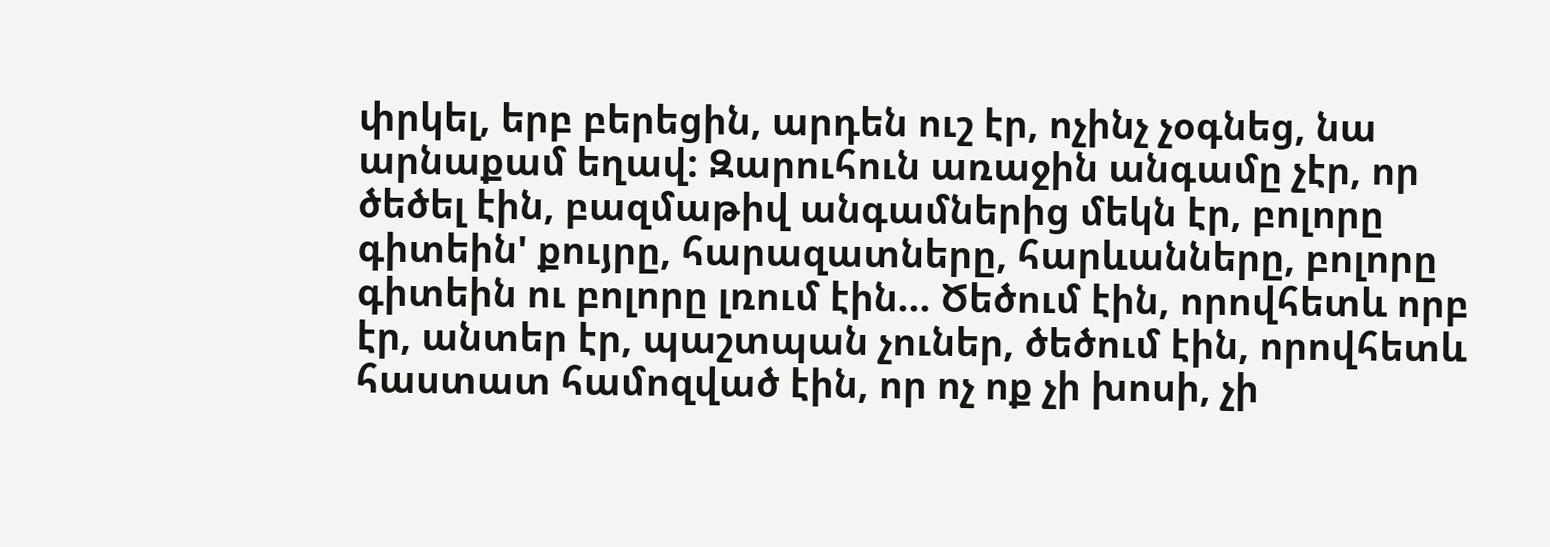փրկել, երբ բերեցին, արդեն ուշ էր, ոչինչ չօգնեց, նա արնաքամ եղավ: Զարուհուն առաջին անգամը չէր, որ ծեծել էին, բազմաթիվ անգամներից մեկն էր, բոլորը գիտեին' քույրը, հարազատները, հարևանները, բոլորը գիտեին ու բոլորը լռում էին... Ծեծում էին, որովհետև որբ էր, անտեր էր, պաշտպան չուներ, ծեծում էին, որովհետև հաստատ համոզված էին, որ ոչ ոք չի խոսի, չի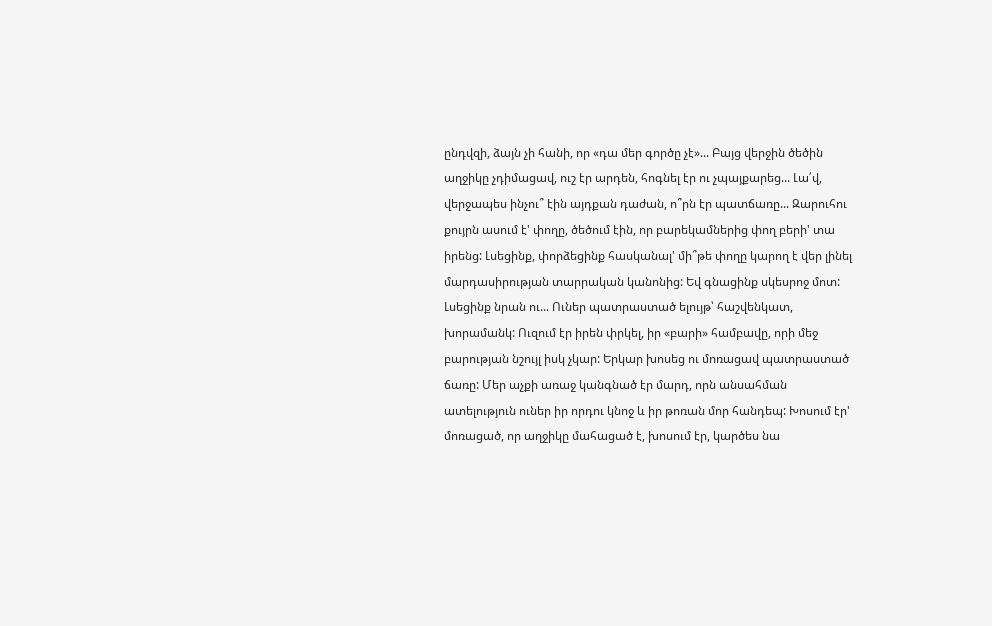ընդվզի, ձայն չի հանի, որ «դա մեր գործը չէ»... Բայց վերջին ծեծին աղջիկը չդիմացավ, ուշ էր արդեն, հոգնել էր ու չպայքարեց... Լա՛վ, վերջապես ինչու՞ էին այդքան դաժան, ո՞րն էր պատճառը... Զարուհու քույրն ասում է' փողը, ծեծում էին, որ բարեկամներից փող բերի' տա իրենց: Լսեցինք, փորձեցինք հասկանալ' մի՞թե փողը կարող է վեր լինել  մարդասիրության տարրական կանոնից: Եվ գնացինք սկեսրոջ մոտ: Լսեցինք նրան ու... Ուներ պատրաստած ելույթ՝ հաշվենկատ, խորամանկ: Ուզում էր իրեն փրկել, իր «բարի» համբավը, որի մեջ բարության նշույլ իսկ չկար: Երկար խոսեց ու մոռացավ պատրաստած ճառը: Մեր աչքի առաջ կանգնած էր մարդ, որն անսահման ատելություն ուներ իր որդու կնոջ և իր թոռան մոր հանդեպ: Խոսում էր' մոռացած, որ աղջիկը մահացած է, խոսում էր, կարծես նա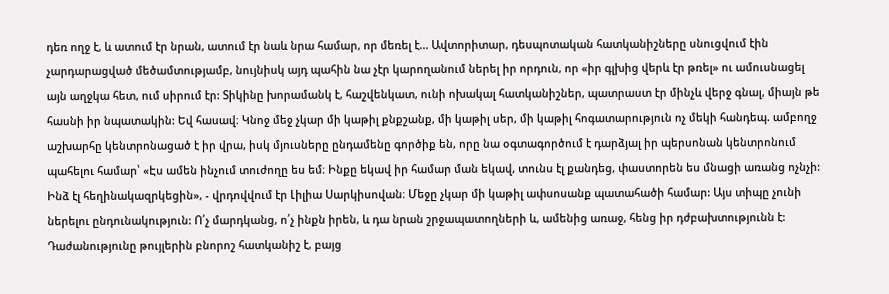դեռ ողջ է, և ատում էր նրան, ատում էր նաև նրա համար, որ մեռել է... Ավտորիտար, դեսպոտական հատկանիշները սնուցվում էին չարդարացված մեծամտությամբ, նույնիսկ այդ պահին նա չէր կարողանում ներել իր որդուն, որ «իր գլխից վերև էր թռել» ու ամուսնացել այն աղջկա հետ, ում սիրում էր: Տիկինը խորամանկ է, հաշվենկատ, ունի ոխակալ հատկանիշներ, պատրաստ էր մինչև վերջ գնալ, միայն թե հասնի իր նպատակին: Եվ հասավ։ Կնոջ մեջ չկար մի կաթիլ քնքշանք, մի կաթիլ սեր, մի կաթիլ հոգատարություն ոչ մեկի հանդեպ. ամբողջ աշխարհը կենտրոնացած է իր վրա, իսկ մյուսները ընդամենը գործիք են, որը նա օգտագործում է դարձյալ իր պերսոնան կենտրոնում պահելու համար՝ «Էս ամեն ինչում տուժողը ես եմ։ Ինքը եկավ իր համար ման եկավ, տունս էլ քանդեց, փաստորեն ես մնացի առանց ոչնչի: Ինձ էլ հեղինակազրկեցին», - վրդովվում էր Լիլիա Սարկիսովան։ Մեջը չկար մի կաթիլ ափսոսանք պատահածի համար: Այս տիպը չունի ներելու ընդունակություն: Ո՛չ մարդկանց, ո՛չ ինքն իրեն, և դա նրան շրջապատողների և, ամենից առաջ, հենց իր դժբախտությունն է: Դաժանությունը թույլերին բնորոշ հատկանիշ է, բայց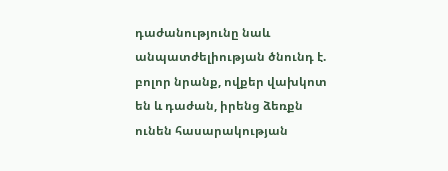դաժանությունը նաև անպատժելիության ծնունդ է. բոլոր նրանք, ովքեր վախկոտ են և դաժան, իրենց ձեռքն ունեն հասարակության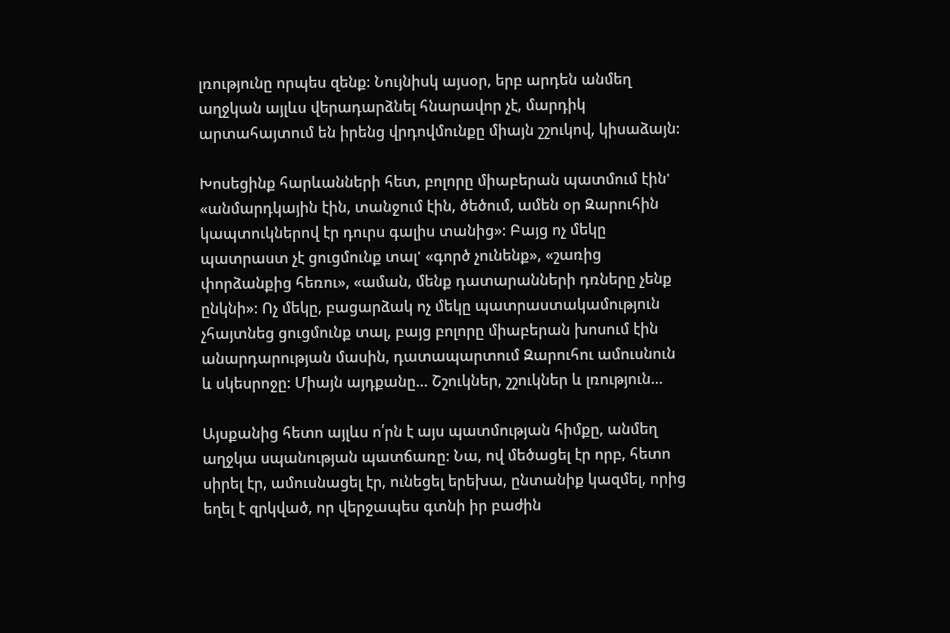լռությունը որպես զենք: Նույնիսկ այսօր, երբ արդեն անմեղ աղջկան այլևս վերադարձնել հնարավոր չէ, մարդիկ արտահայտում են իրենց վրդովմունքը միայն շշուկով, կիսաձայն:

Խոսեցինք հարևանների հետ, բոլորը միաբերան պատմում էին' «անմարդկային էին, տանջում էին, ծեծում, ամեն օր Զարուհին կապտուկներով էր դուրս գալիս տանից»: Բայց ոչ մեկը պատրաստ չէ ցուցմունք տալ' «գործ չունենք», «շառից փորձանքից հեռու», «աման, մենք դատարանների դռները չենք ընկնի»: Ոչ մեկը, բացարձակ ոչ մեկը պատրաստակամություն չհայտնեց ցուցմունք տալ, բայց բոլորը միաբերան խոսում էին անարդարության մասին, դատապարտում Զարուհու ամուսնուն և սկեսրոջը: Միայն այդքանը... Շշուկներ, շշուկներ և լռություն...

Այսքանից հետո այլևս ո՛րն է այս պատմության հիմքը, անմեղ աղջկա սպանության պատճառը: Նա, ով մեծացել էր որբ, հետո սիրել էր, ամուսնացել էր, ունեցել երեխա, ընտանիք կազմել, որից եղել է զրկված, որ վերջապես գտնի իր բաժին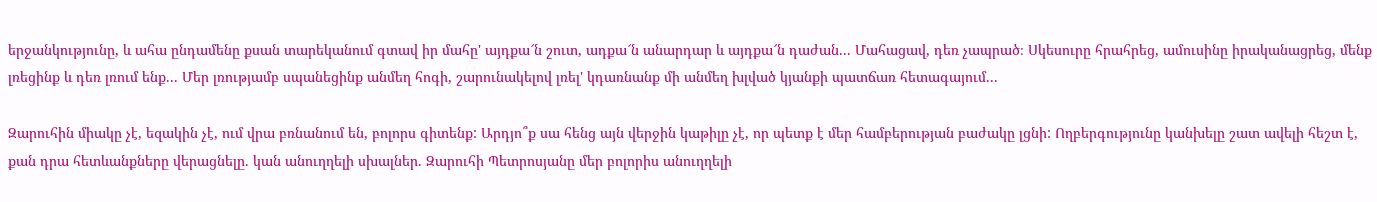երջանկությունը, և ահա ընդամենը քսան տարեկանում գտավ իր մահը' այդքա՜ն շուտ, ադքա՜ն անարդար և այդքա՜ն դաժան... Մահացավ, դեռ չապրած։ Սկեսուրը հրահրեց, ամուսինը իրականացրեց, մենք լռեցինք և դեռ լռում ենք... Մեր լռությամբ սպանեցինք անմեղ հոգի, շարունակելով լռել' կդառնանք մի անմեղ խլված կյանքի պատճառ հետագայում...

Զարուհին միակը չէ, եզակին չէ, ում վրա բռնանում են, բոլորս գիտենք: Արդյո՞ք սա հենց այն վերջին կաթիլը չէ, որ պետք է մեր համբերության բաժակը լցնի: Ողբերգությունը կանխելը շատ ավելի հեշտ է, քան դրա հետևանքները վերացնելը. կան անուղղելի սխալներ. Զարուհի Պետրոսյանը մեր բոլորիս անուղղելի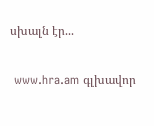սխալն էր...

 www.hra.am գլխավոր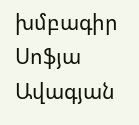խմբագիր Սոֆյա Ավագյան